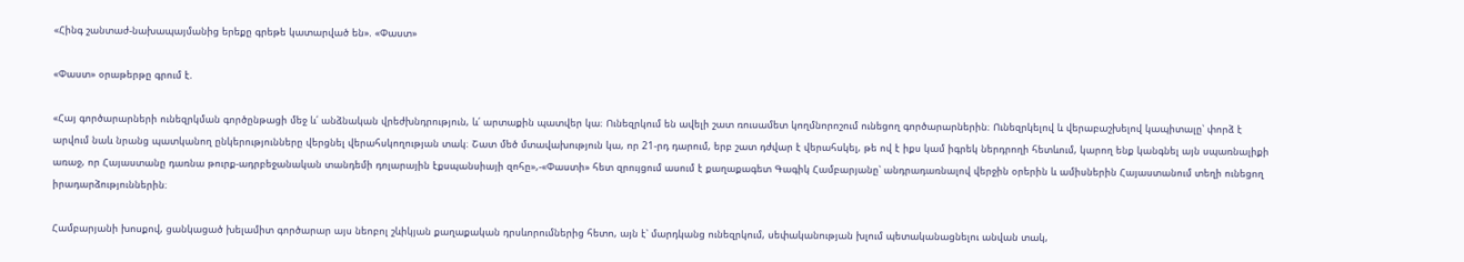«Հինգ շանտաժ-նախապայմանից երեքը գրեթե կատարված են». «Փաստ»

«Փաստ» օրաթերթը գրում է.

«Հայ գործարարների ունեզրկման գործընթացի մեջ և՛ անձնական վրեժխնդրություն, և՛ արտաքին պատվեր կա։ Ունեզրկում են ավելի շատ ռուսամետ կողմնորոշում ունեցող գործարարներին։ Ունեզրկելով և վերաբաշխելով կապիտալը՝ փորձ է արվում նաև նրանց պատկանող ընկերությունները վերցնել վերահսկողության տակ։ Շատ մեծ մտավախություն կա, որ 21-րդ դարում, երբ շատ դժվար է վերահսկել, թե ով է իքս կամ իգրեկ ներդրողի հետևում, կարող ենք կանգնել այն սպառնալիքի առաջ, որ Հայաստանը դառնա թուրք-ադրբեջանական տանդեմի դոլարային էքսպանսիայի զոհը»,-«Փաստի» հետ զրույցում ասում է քաղաքագետ Գագիկ Համբարյանը՝ անդրադառնալով վերջին օրերին և ամիսներին Հայաստանում տեղի ունեցող իրադարձություններին։

Համբարյանի խոսքով, ցանկացած խելամիտ գործարար այս նեոբոլ շևիկյան քաղաքական դրսևորումներից հետո, այն է՝ մարդկանց ունեզրկում, սեփականության խլում պետականացնելու անվան տակ,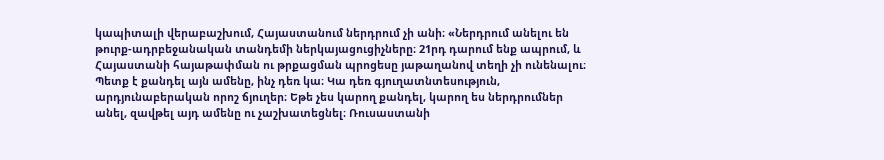կապիտալի վերաբաշխում, Հայաստանում ներդրում չի անի։ «Ներդրում անելու են թուրք-ադրբեջանական տանդեմի ներկայացուցիչները։ 21րդ դարում ենք ապրում, և Հայաստանի հայաթափման ու թրքացման պրոցեսը յաթաղանով տեղի չի ունենալու։ Պետք է քանդել այն ամենը, ինչ դեռ կա։ Կա դեռ գյուղատնտեսություն, արդյունաբերական որոշ ճյուղեր։ Եթե չես կարող քանդել, կարող ես ներդրումներ անել, զավթել այդ ամենը ու չաշխատեցնել։ Ռուսաստանի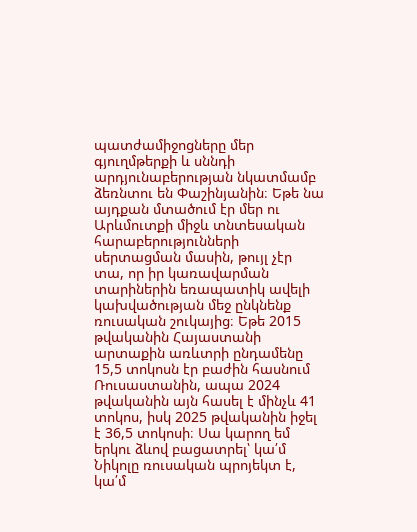պատժամիջոցները մեր գյուղմթերքի և սննդի արդյունաբերության նկատմամբ ձեռնտու են Փաշինյանին։ Եթե նա այդքան մտածում էր մեր ու Արևմուտքի միջև տնտեսական հարաբերությունների սերտացման մասին, թույլ չէր տա, որ իր կառավարման տարիներին եռապատիկ ավելի կախվածության մեջ ընկնենք ռուսական շուկայից։ Եթե 2015 թվականին Հայաստանի արտաքին առևտրի ընդամենը 15,5 տոկոսն էր բաժին հասնում Ռուսաստանին, ապա 2024 թվականին այն հասել է մինչև 41 տոկոս, իսկ 2025 թվականին իջել է 36,5 տոկոսի։ Սա կարող եմ երկու ձևով բացատրել՝ կա՛մ Նիկոլը ռուսական պրոյեկտ է, կա՛մ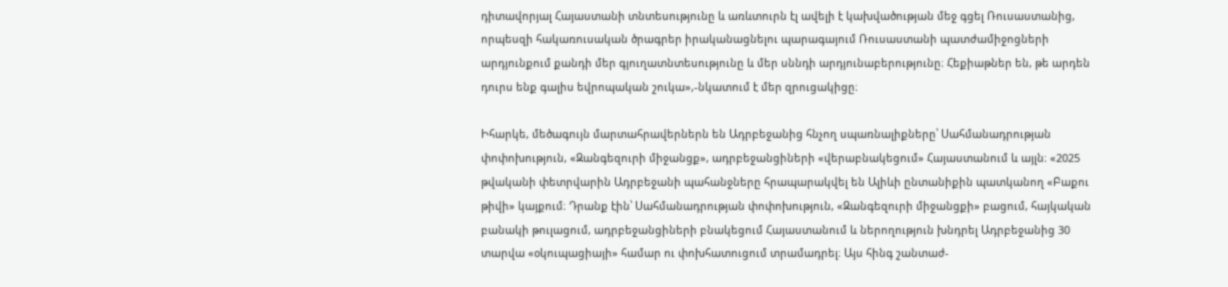դիտավորյալ Հայաստանի տնտեսությունը և առևտուրն էլ ավելի է կախվածության մեջ գցել Ռուսաստանից, որպեսզի հակառուսական ծրագրեր իրականացնելու պարագայում Ռուսաստանի պատժամիջոցների արդյունքում քանդի մեր գյուղատնտեսությունը և մեր սննդի արդյունաբերությունը։ Հեքիաթներ են, թե արդեն դուրս ենք գալիս եվրոպական շուկա»,-նկատում է մեր զրուցակիցը։

Իհարկե, մեծագույն մարտահրավերներն են Ադրբեջանից հնչող սպառնալիքները՝ Սահմանադրության փոփոխություն, «Զանգեզուրի միջանցք», ադրբեջանցիների «վերաբնակեցում» Հայաստանում և այլն։ «2025 թվականի փետրվարին Ադրբեջանի պահանջները հրապարակվել են Ալիևի ընտանիքին պատկանող «Բաքու թիվի» կայքում։ Դրանք էին՝ Սահմանադրության փոփոխություն, «Զանգեզուրի միջանցքի» բացում, հայկական բանակի թուլացում, ադրբեջանցիների բնակեցում Հայաստանում և ներողություն խնդրել Ադրբեջանից 30 տարվա «օկուպացիայի» համար ու փոխհատուցում տրամադրել։ Այս հինգ շանտաժ-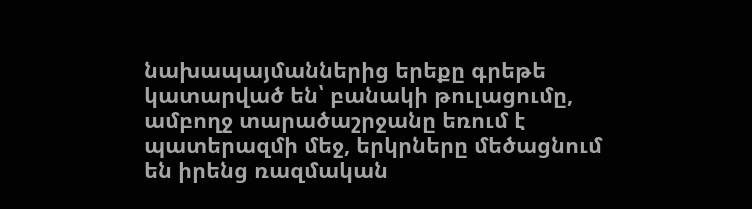նախապայմաններից երեքը գրեթե կատարված են՝ բանակի թուլացումը, ամբողջ տարածաշրջանը եռում է պատերազմի մեջ, երկրները մեծացնում են իրենց ռազմական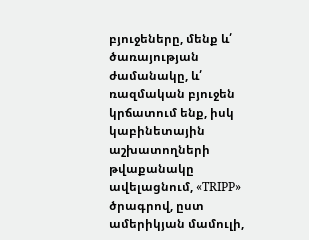բյուջեները, մենք և՛ ծառայության ժամանակը, և՛ ռազմական բյուջեն կրճատում ենք, իսկ կաբինետային աշխատողների թվաքանակը ավելացնում, «TRIPP» ծրագրով, ըստ ամերիկյան մամուլի,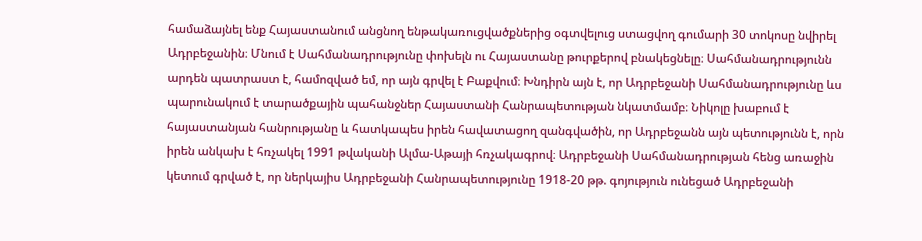համաձայնել ենք Հայաստանում անցնող ենթակառուցվածքներից օգտվելուց ստացվող գումարի 30 տոկոսը նվիրել Ադրբեջանին։ Մնում է Սահմանադրությունը փոխելն ու Հայաստանը թուրքերով բնակեցնելը։ Սահմանադրությունն արդեն պատրաստ է, համոզված եմ, որ այն գրվել է Բաքվում։ Խնդիրն այն է, որ Ադրբեջանի Սահմանադրությունը ևս պարունակում է տարածքային պահանջներ Հայաստանի Հանրապետության նկատմամբ։ Նիկոլը խաբում է հայաստանյան հանրությանը և հատկապես իրեն հավատացող զանգվածին, որ Ադրբեջանն այն պետությունն է, որն իրեն անկախ է հռչակել 1991 թվականի Ալմա-Աթայի հռչակագրով։ Ադրբեջանի Սահմանադրության հենց առաջին կետում գրված է, որ ներկայիս Ադրբեջանի Հանրապետությունը 1918-20 թթ. գոյություն ունեցած Ադրբեջանի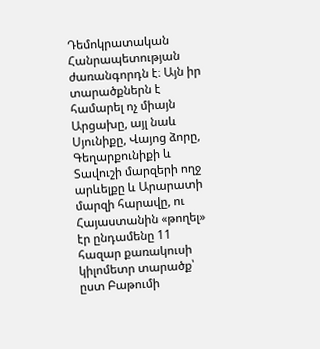Դեմոկրատական Հանրապետության ժառանգորդն է։ Այն իր տարածքներն է համարել ոչ միայն Արցախը, այլ նաև Սյունիքը, Վայոց ձորը, Գեղարքունիքի և Տավուշի մարզերի ողջ արևելքը և Արարատի մարզի հարավը, ու Հայաստանին «թողել» էր ընդամենը 11 հազար քառակուսի կիլոմետր տարածք՝ ըստ Բաթումի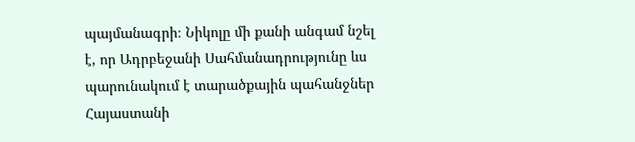պայմանագրի։ Նիկոլը մի քանի անգամ նշել է, որ Ադրբեջանի Սահմանադրությունը ևս պարունակում է տարածքային պահանջներ Հայաստանի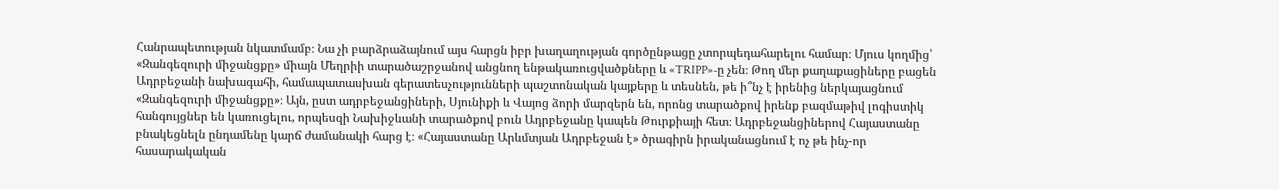Հանրապետության նկատմամբ։ Նա չի բարձրաձայնում այս հարցն իբր խաղաղության գործընթացը չտորպեդահարելու համար։ Մյուս կողմից՝ «Զանգեզուրի միջանցքը» միայն Մեղրիի տարածաշրջանով անցնող ենթակառուցվածքները և «TRIPP»-ը չեն։ Թող մեր քաղաքացիները բացեն Ադրբեջանի նախագահի, համապատասխան գերատեսչությունների պաշտոնական կայքերը և տեսնեն, թե ի՞նչ է իրենից ներկայացնում «Զանգեզուրի միջանցքը»։ Այն, ըստ ադրբեջանցիների, Սյունիքի և Վայոց ձորի մարզերն են, որոնց տարածքով իրենք բազմաթիվ լոգիստիկ հանգույցներ են կառուցելու, որպեսզի Նախիջևանի տարածքով բուն Ադրբեջանը կապեն Թուրքիայի հետ։ Ադրբեջանցիներով Հայաստանը բնակեցնելն ընդամենը կարճ ժամանակի հարց է։ «Հայաստանը Արևմտյան Ադրբեջան է» ծրագիրն իրականացնում է ոչ թե ինչ-որ հասարակական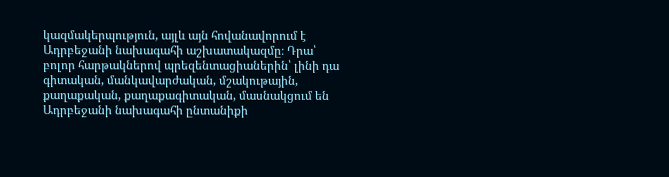կազմակերպություն, այլև այն հովանավորում է Ադրբեջանի նախագահի աշխատակազմը։ Դրա՝ բոլոր հարթակներով պրեզենտացիաներին՝ լինի դա գիտական, մանկավարժական, մշակութային, քաղաքական, քաղաքագիտական, մասնակցում են Ադրբեջանի նախագահի ընտանիքի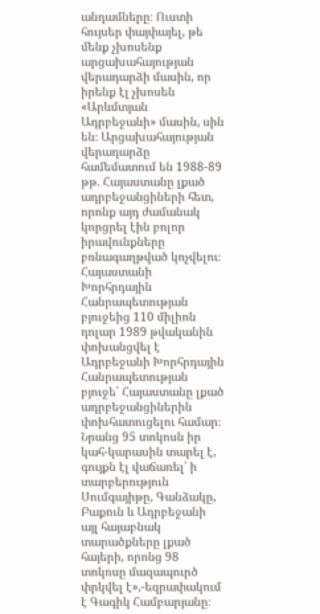անդամները։ Ուստի հույսեր փայփայել, թե մենք չխոսենք արցախահայության վերադարձի մասին, որ իրենք էլ չխոսեն «Արևմտյան Ադրբեջանի» մասին, սին են։ Արցախահայության վերադարձը համեմատում են 1988-89 թթ. Հայաստանը լքած ադրբեջանցիների հետ, որոնք այդ ժամանակ կորցրել էին բոլոր իրավունքները բռնագաղթված կոչվելու։ Հայաստանի Խորհրդային Հանրապետության բյուջեից 110 միլիոն դոլար 1989 թվականին փոխանցվել է Ադրբեջանի Խորհրդային Հանրապետության բյուջե՝ Հայաստանը լքած ադրբեջանցիներին փոխհատուցելու համար։ Նրանց 95 տոկոսն իր կահ-կարասին տարել է, գույքն էլ վաճառել՝ ի տարբերություն Սումգայիթը, Գանձակը, Բաքուն և Ադրբեջանի այլ հայաբնակ տարածքները լքած հայերի, որոնց 98 տոկոսը մազապուրծ փրկվել է»,-եզրափակում է Գագիկ Համբարյանը։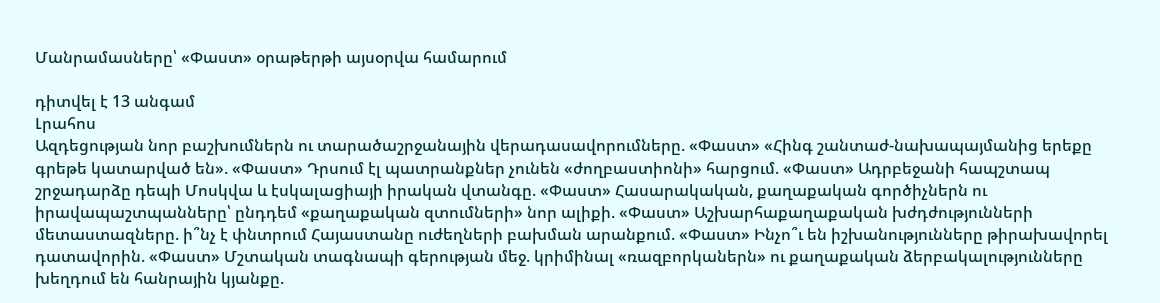Մանրամասները՝ «Փաստ» օրաթերթի այսօրվա համարում

դիտվել է 13 անգամ
Լրահոս
Ազդեցության նոր բաշխումներն ու տարածաշրջանային վերադասավորումները. «Փաստ» «Հինգ շանտաժ-նախապայմանից երեքը գրեթե կատարված են». «Փաստ» Դրսում էլ պատրանքներ չունեն «ժողբաստիոնի» հարցում. «Փաստ» Ադրբեջանի հապշտապ շրջադարձը դեպի Մոսկվա և էսկալացիայի իրական վտանգը. «Փաստ» Հասարակական, քաղաքական գործիչներն ու իրավապաշտպանները՝ ընդդեմ «քաղաքական զտումների» նոր ալիքի. «Փաստ» Աշխարհաքաղաքական խժդժությունների մետաստազները. ի՞նչ է փնտրում Հայաստանը ուժեղների բախման արանքում. «Փաստ» Ինչո՞ւ են իշխանությունները թիրախավորել դատավորին. «Փաստ» Մշտական տագնապի գերության մեջ. կրիմինալ «ռազբորկաներն» ու քաղաքական ձերբակալությունները խեղդում են հանրային կյանքը.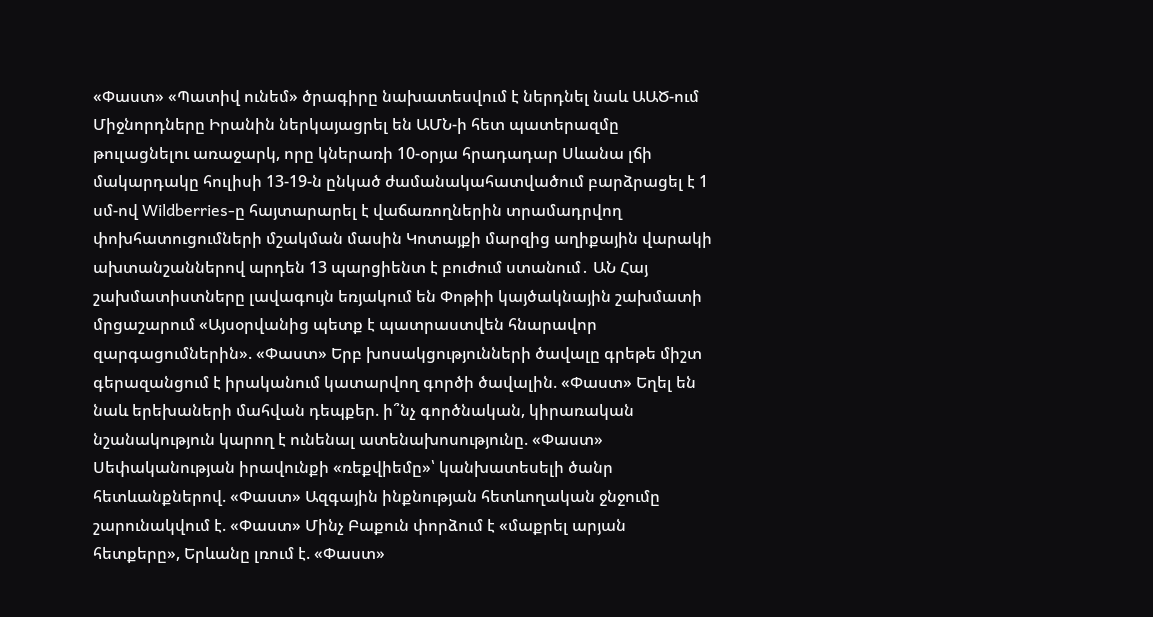«Փաստ» «Պատիվ ունեմ» ծրագիրը նախատեսվում է ներդնել նաև ԱԱԾ-ում Միջնորդները Իրանին ներկայացրել են ԱՄՆ-ի հետ պատերազմը թուլացնելու առաջարկ, որը կներառի 10-օրյա հրադադար Սևանա լճի մակարդակը հուլիսի 13-19-ն ընկած ժամանակահատվածում բարձրացել է 1 սմ-ով Wildberries-ը հայտարարել է վաճառողներին տրամադրվող փոխհատուցումների մշակման մասին Կոտայքի մարզից աղիքային վարակի ախտանշաններով արդեն 13 պարցիենտ է բուժում ստանում․ ԱՆ Հայ շախմատիստները լավագույն եռյակում են Փոթիի կայծակնային շախմատի մրցաշարում «Այսօրվանից պետք է պատրաստվեն հնարավոր զարգացումներին». «Փաստ» Երբ խոսակցությունների ծավալը գրեթե միշտ գերազանցում է իրականում կատարվող գործի ծավալին. «Փաստ» Եղել են նաև երեխաների մահվան դեպքեր. ի՞նչ գործնական, կիրառական նշանակություն կարող է ունենալ ատենախոսությունը. «Փաստ» Սեփականության իրավունքի «ռեքվիեմը»՝ կանխատեսելի ծանր հետևանքներով. «Փաստ» Ազգային ինքնության հետևողական ջնջումը շարունակվում է. «Փաստ» Մինչ Բաքուն փորձում է «մաքրել արյան հետքերը», Երևանը լռում է. «Փաստ»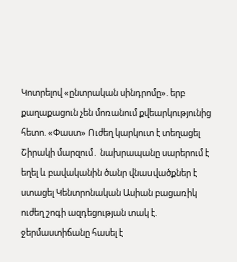Կոտրելով «ընտրական սինդրոմը». երբ քաղաքացուն չեն մոռանում քվեարկությունից հետո. «Փաստ» Ուժեղ կարկուտ է տեղացել Շիրակի մարզում․ նախրապանը սարերում է եղել և բավականին ծանր վնաuվածքներ է ստացել Կենտրոնական Ասիան բացառիկ ուժեղ շոգի ազդեցության տակ է. ջերմաստիճանը հասել է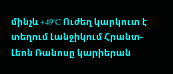մինչև +49°C Ուժեղ կարկուտ է տեղում Լանջիկում Հրանտ-Լեոն Ռանոսը կարիերան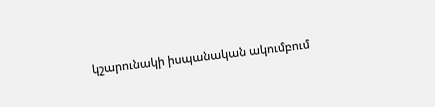կշարունակի իսպանական ակումբում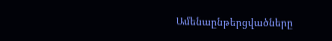Ամենաընթերցվածները